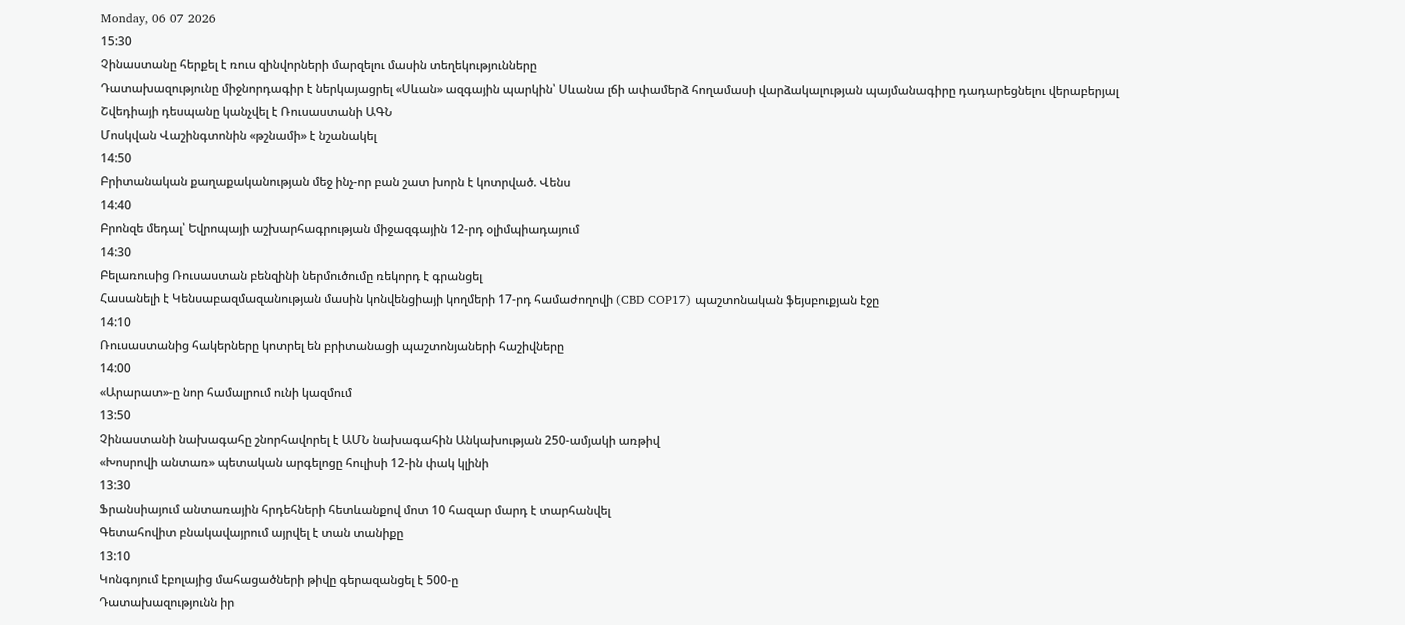Monday, 06 07 2026
15:30
Չինաստանը հերքել է ռուս զինվորների մարզելու մասին տեղեկությունները
Դատախազությունը միջնորդագիր է ներկայացրել «Սևան» ազգային պարկին՝ Սևանա լճի ափամերձ հողամասի վարձակալության պայմանագիրը դադարեցնելու վերաբերյալ
Շվեդիայի դեսպանը կանչվել է Ռուսաստանի ԱԳՆ
Մոսկվան Վաշինգտոնին «թշնամի» է նշանակել
14:50
Բրիտանական քաղաքականության մեջ ինչ-որ բան շատ խորն է կոտրված. Վենս
14:40
Բրոնզե մեդալ՝ Եվրոպայի աշխարհագրության միջազգային 12-րդ օլիմպիադայում
14:30
Բելառուսից Ռուսաստան բենզինի ներմուծումը ռեկորդ է գրանցել
Հասանելի է Կենսաբազմազանության մասին կոնվենցիայի կողմերի 17-րդ համաժողովի (CBD COP17) պաշտոնական ֆեյսբուքյան էջը
14:10
Ռուսաստանից հակերները կոտրել են բրիտանացի պաշտոնյաների հաշիվները
14:00
«Արարատ»-ը նոր համալրում ունի կազմում
13:50
Չինաստանի նախագահը շնորհավորել է ԱՄՆ նախագահին Անկախության 250-ամյակի առթիվ
«Խոսրովի անտառ» պետական արգելոցը հուլիսի 12-ին փակ կլինի
13:30
Ֆրանսիայում անտառային հրդեհների հետևանքով մոտ 10 հազար մարդ է տարհանվել
Գետահովիտ բնակավայրում այրվել է տան տանիքը
13:10
Կոնգոյում էբոլայից մահացածների թիվը գերազանցել է 500-ը
Դատախազությունն իր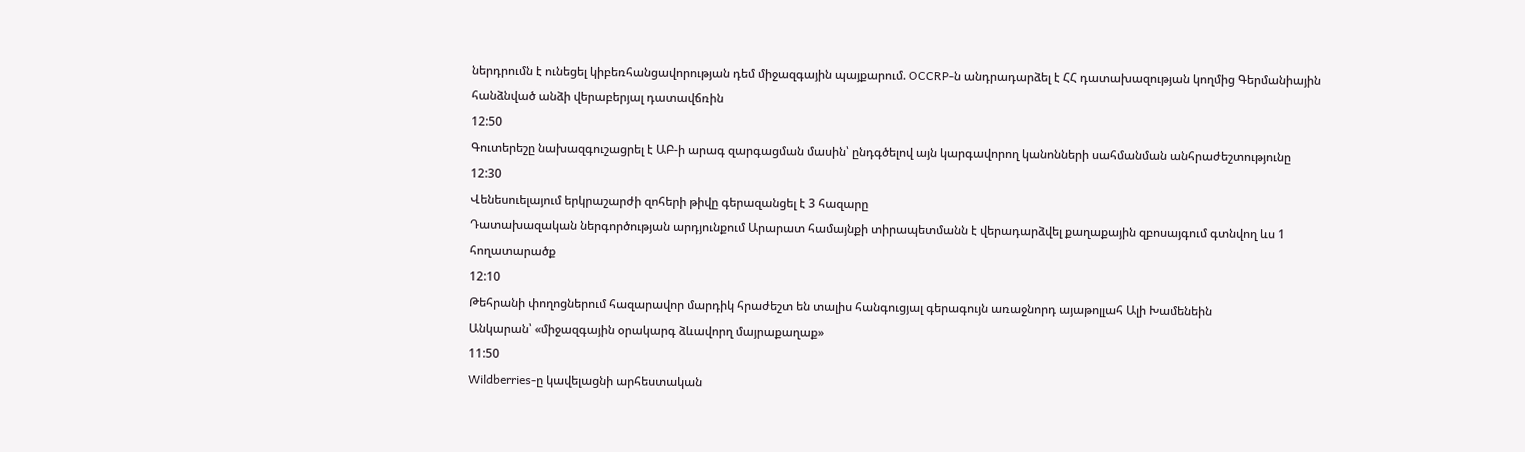ներդրումն է ունեցել կիբեռհանցավորության դեմ միջազգային պայքարում. OCCRP-ն անդրադարձել է ՀՀ դատախազության կողմից Գերմանիային հանձնված անձի վերաբերյալ դատավճռին
12:50
Գուտերեշը նախազգուշացրել է ԱԲ-ի արագ զարգացման մասին՝ ընդգծելով այն կարգավորող կանոնների սահմանման անհրաժեշտությունը
12:30
Վենեսուելայում երկրաշարժի զոհերի թիվը գերազանցել է 3 հազարը
Դատախազական ներգործության արդյունքում Արարատ համայնքի տիրապետմանն է վերադարձվել քաղաքային զբոսայգում գտնվող ևս 1 հողատարածք
12:10
Թեհրանի փողոցներում հազարավոր մարդիկ հրաժեշտ են տալիս հանգուցյալ գերագույն առաջնորդ այաթոլլահ Ալի Խամենեին
Անկարան՝ «միջազգային օրակարգ ձևավորղ մայրաքաղաք»
11:50
Wildberries-ը կավելացնի արհեստական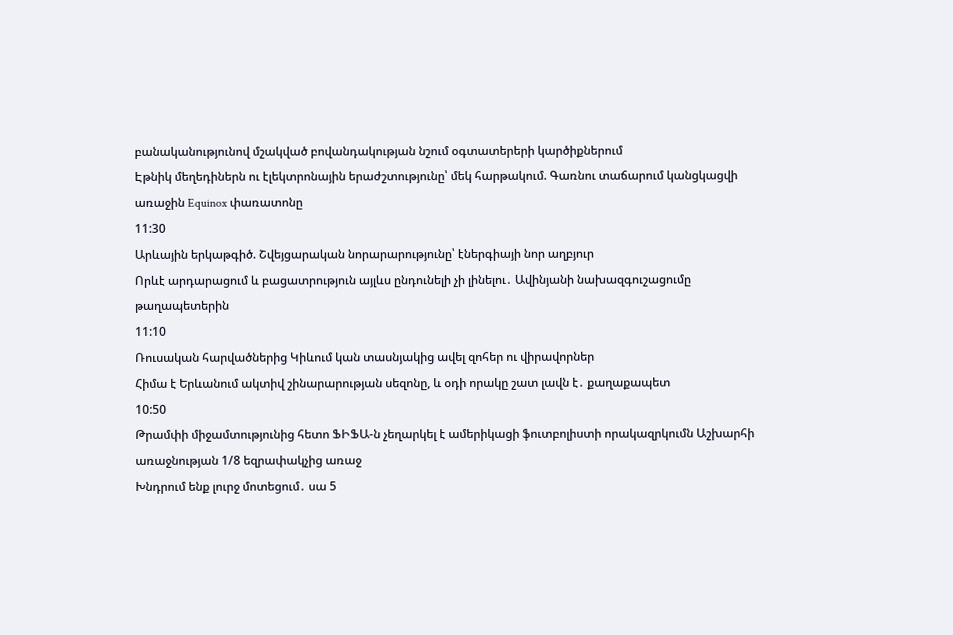բանականությունով մշակված բովանդակության նշում օգտատերերի կարծիքներում
Էթնիկ մեղեդիներն ու էլեկտրոնային երաժշտությունը՝ մեկ հարթակում. Գառնու տաճարում կանցկացվի առաջին Equinox փառատոնը
11:30
Արևային երկաթգիծ. Շվեյցարական նորարարությունը՝ էներգիայի նոր աղբյուր
Որևէ արդարացում և բացատրություն այլևս ընդունելի չի լինելու․ Ավինյանի նախազգուշացումը թաղապետերին
11:10
Ռուսական հարվածներից Կիևում կան տասնյակից ավել զոհեր ու վիրավորներ
Հիմա է Երևանում ակտիվ շինարարության սեզոնը, և օդի որակը շատ լավն է․ քաղաքապետ
10:50
Թրամփի միջամտությունից հետո ՖԻՖԱ-ն չեղարկել է ամերիկացի ֆուտբոլիստի որակազրկումն Աշխարհի առաջնության 1/8 եզրափակչից առաջ
Խնդրում ենք լուրջ մոտեցում․ սա 5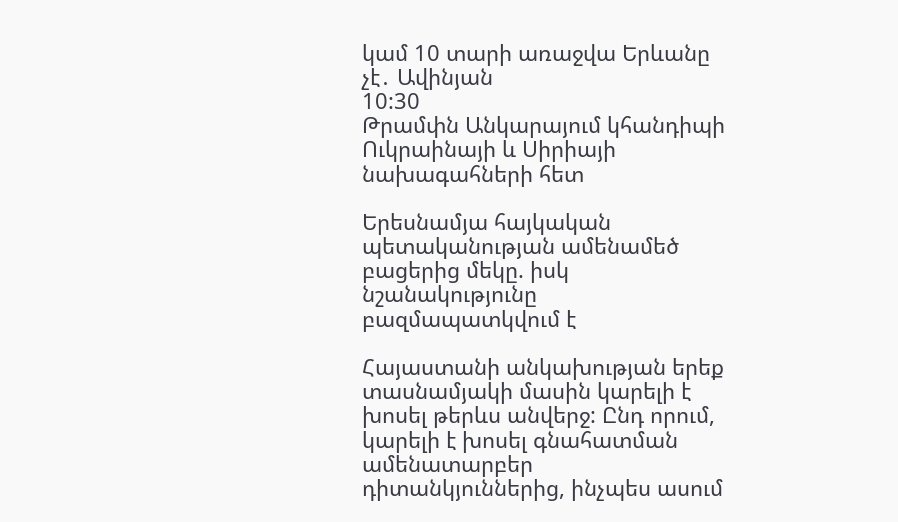կամ 10 տարի առաջվա Երևանը չէ․ Ավինյան
10:30
Թրամփն Անկարայում կհանդիպի Ուկրաինայի և Սիրիայի նախագահների հետ

Երեսնամյա հայկական պետականության ամենամեծ բացերից մեկը. իսկ նշանակությունը բազմապատկվում է

Հայաստանի անկախության երեք տասնամյակի մասին կարելի է խոսել թերևս անվերջ: Ընդ որում, կարելի է խոսել գնահատման ամենատարբեր դիտանկյուններից, ինչպես ասում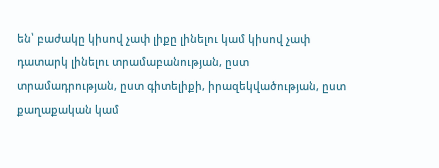են՝ բաժակը կիսով չափ լիքը լինելու կամ կիսով չափ դատարկ լինելու տրամաբանության, ըստ տրամադրության, ըստ գիտելիքի, իրազեկվածության, ըստ քաղաքական կամ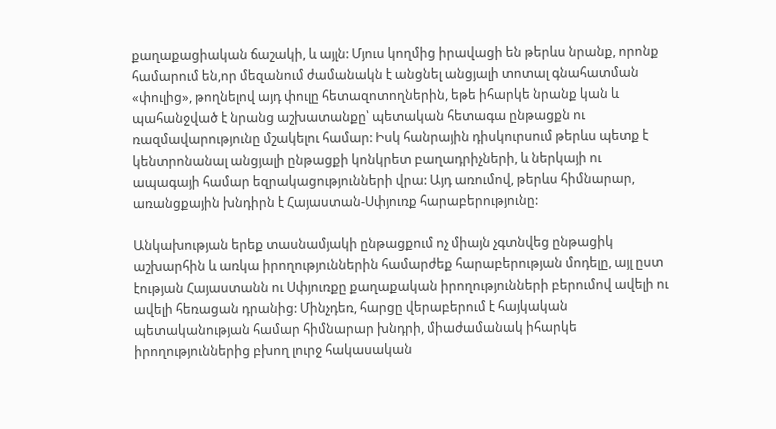քաղաքացիական ճաշակի, և այլն: Մյուս կողմից իրավացի են թերևս նրանք, որոնք համարում են,որ մեզանում ժամանակն է անցնել անցյալի տոտալ գնահատման «փուլից», թողնելով այդ փուլը հետազոտողներին, եթե իհարկե նրանք կան և պահանջված է նրանց աշխատանքը՝ պետական հետագա ընթացքն ու ռազմավարությունը մշակելու համար: Իսկ հանրային դիսկուրսում թերևս պետք է կենտրոնանալ անցյալի ընթացքի կոնկրետ բաղադրիչների, և ներկայի ու ապագայի համար եզրակացությունների վրա: Այդ առումով, թերևս հիմնարար, առանցքային խնդիրն է Հայաստան-Սփյուռք հարաբերությունը:

Անկախության երեք տասնամյակի ընթացքում ոչ միայն չգտնվեց ընթացիկ աշխարհին և առկա իրողություններին համարժեք հարաբերության մոդելը, այլ ըստ էության Հայաստանն ու Սփյուռքը քաղաքական իրողությունների բերումով ավելի ու ավելի հեռացան դրանից: Մինչդեռ, հարցը վերաբերում է հայկական պետականության համար հիմնարար խնդրի, միաժամանակ իհարկե իրողություններից բխող լուրջ հակասական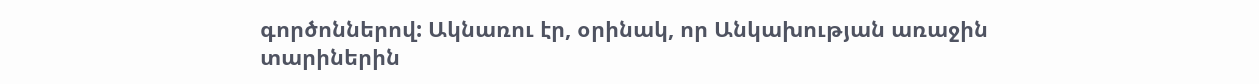գործոններով: Ակնառու էր, օրինակ, որ Անկախության առաջին տարիներին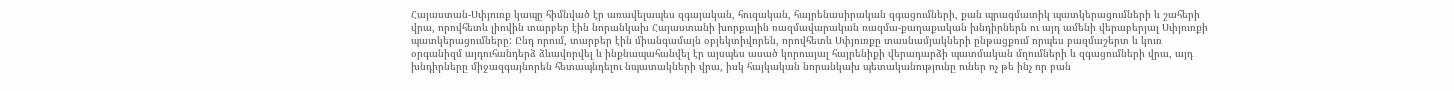Հայաստան-Սփյուռք կապը հիմնված էր առավելապես զգայական, հուզական, հայրենասիրական զգացումների, քան պրագմատիկ պատկերացումների և շահերի վրա, որովհետև լիովին տարբեր էին նորանկախ Հայաստանի խորքային ռազմավարական ռազմա-քաղաքական խնդիրներն ու այդ ամենի վերաբերյալ Սփյուռքի պատկերացումները: Ընդ որում, տարբեր էին միանգամայն օբյեկտիվորեն, որովհետև Սփյուռքը տասնամյակների ընթացքում որպես բազմաշերտ և կուռ օրգանիզմ այդուհանդերձ ձևավորվել և ինքնապահանվել էր այսպես ասած կորուսյալ հայրենիքի վերադարձի պատմական մղումների և զգացումների վրա, այդ խնդիրները միջազգայնորեն հետապնդելու նպատակների վրա, իսկ հայկական նորանկախ պետականությունը ուներ ոչ թե ինչ որ բան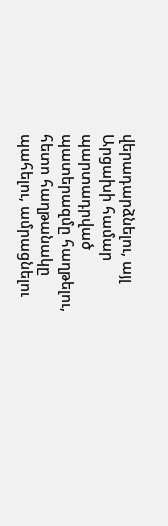վերադարձնելու, այլ Արցախի համար պարտադրված պատերազմը հաղթելու, հետո հաղթանակը պահելու, ամրացնելու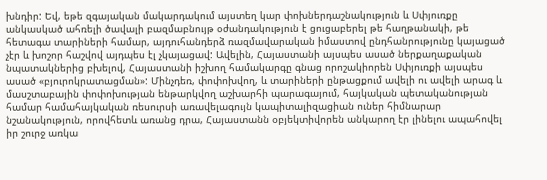խնդիր: Եվ, եթե զգայական մակարդակում այստեղ կար փոխներդաշնակություն և Սփյուռքը անկասկած ահռելի ծավալի բազմաբնույթ օժանդակություն է ցուցաբերել թե հաղթանակի, թե հետագա տարիների համար, այդուհանդերձ ռազմավարական իմաստով ընդհանրությունը կայացած չէր և խոշոր հաշվով այդպես էլ չկայացավ: Ավելին, Հայաստանի այսպես ասած ներքաղաքական նպատակներից բխելով, Հայաստանի իշխող համակարգը գնաց որոշակիորեն Սփյուռքի այսպես ասած «բյուրոկրատացման»: Մինչդեռ, փոփոխվող, և տարիների ընթացքում ավելի ու ավելի արագ և մասշտաբային փոփոխության ենթարկվող աշխարհի պարագայում, հայկական պետականության համար համահայկական ռեսուրսի առավելագույն կապիտալիզացիան ուներ հիմնարար նշանակություն, որովհետև առանց դրա, Հայաստանն օբյեկտիվորեն անկարող էր լինելու ապահովել իր շուրջ առկա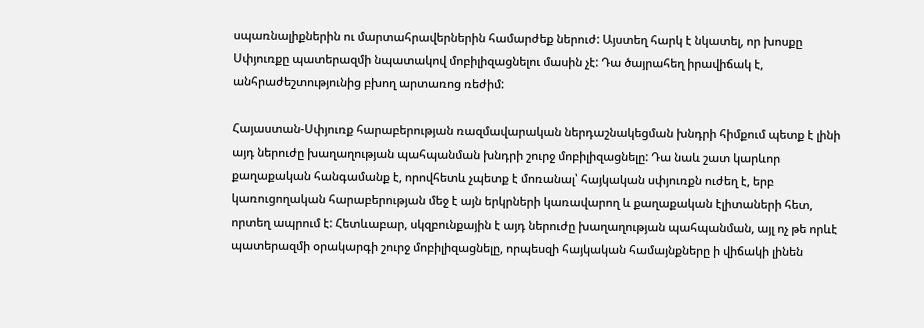սպառնալիքներին ու մարտահրավերներին համարժեք ներուժ: Այստեղ հարկ է նկատել, որ խոսքը Սփյուռքը պատերազմի նպատակով մոբիլիզացնելու մասին չէ: Դա ծայրահեղ իրավիճակ է, անհրաժեշտությունից բխող արտառոց ռեժիմ:

Հայաստան-Սփյուռք հարաբերության ռազմավարական ներդաշնակեցման խնդրի հիմքում պետք է լինի այդ ներուժը խաղաղության պահպանման խնդրի շուրջ մոբիլիզացնելը: Դա նաև շատ կարևոր քաղաքական հանգամանք է, որովհետև չպետք է մոռանալ՝ հայկական սփյուռքն ուժեղ է, երբ կառուցողական հարաբերության մեջ է այն երկրների կառավարող և քաղաքական էլիտաների հետ, որտեղ ապրում է: Հետևաբար, սկզբունքային է այդ ներուժը խաղաղության պահպանման, այլ ոչ թե որևէ պատերազմի օրակարգի շուրջ մոբիլիզացնելը, որպեսզի հայկական համայնքները ի վիճակի լինեն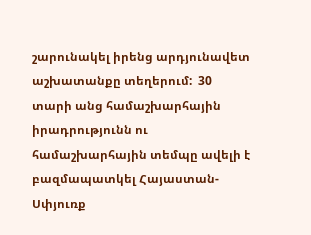շարունակել իրենց արդյունավետ աշխատանքը տեղերում:  30 տարի անց համաշխարհային իրադրությունն ու համաշխարհային տեմպը ավելի է բազմապատկել Հայաստան-Սփյուռք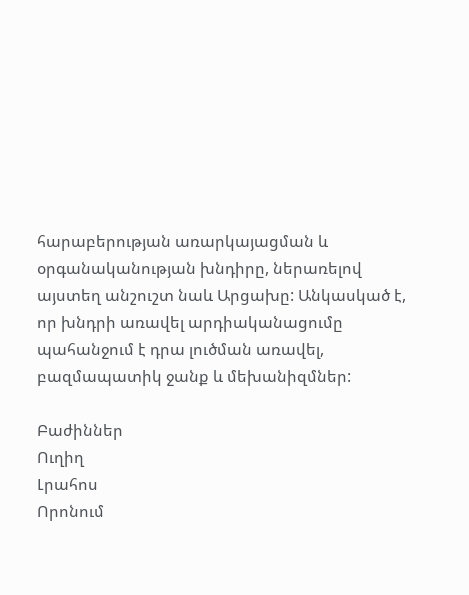հարաբերության առարկայացման և օրգանականության խնդիրը, ներառելով այստեղ անշուշտ նաև Արցախը: Անկասկած է, որ խնդրի առավել արդիականացումը պահանջում է դրա լուծման առավել, բազմապատիկ ջանք և մեխանիզմներ:

Բաժիններ
Ուղիղ
Լրահոս
Որոնում